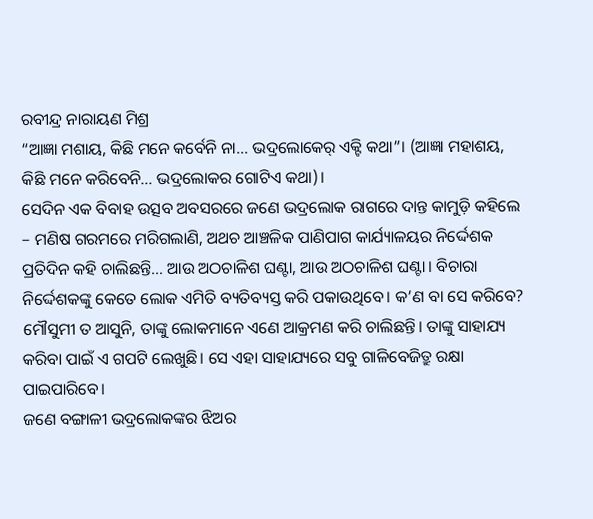ରବୀନ୍ଦ୍ର ନାରାୟଣ ମିଶ୍ର
“ଆଜ୍ଞା ମଶାୟ, କିଛି ମନେ କର୍ବେନି ନା… ଭଦ୍ରଲୋକେର୍ ଏକ୍ଟି କଥା”। (ଆଜ୍ଞା ମହାଶୟ, କିଛି ମନେ କରିବେନି… ଭଦ୍ରଲୋକର ଗୋଟିଏ କଥା)।
ସେଦିନ ଏକ ବିବାହ ଉତ୍ସବ ଅବସରରେ ଜଣେ ଭଦ୍ରଲୋକ ରାଗରେ ଦାନ୍ତ କାମୁଡ଼ି କହିଲେ – ମଣିଷ ଗରମରେ ମରିଗଲାଣି, ଅଥଚ ଆଞ୍ଚଳିକ ପାଣିପାଗ କାର୍ଯ୍ୟାଳୟର ନିର୍ଦ୍ଦେଶକ ପ୍ରତିଦିନ କହି ଚାଲିଛନ୍ତି… ଆଉ ଅଠଚାଳିଶ ଘଣ୍ଟା, ଆଉ ଅଠଚାଳିଶ ଘଣ୍ଟା। ବିଚାରା ନିର୍ଦ୍ଦେଶକଙ୍କୁ କେତେ ଲୋକ ଏମିତି ବ୍ୟତିବ୍ୟସ୍ତ କରି ପକାଉଥିବେ। କ’ଣ ବା ସେ କରିବେ? ମୌସୁମୀ ତ ଆସୁନି, ତାଙ୍କୁ ଲୋକମାନେ ଏଣେ ଆକ୍ରମଣ କରି ଚାଲିଛନ୍ତି। ତାଙ୍କୁ ସାହାଯ୍ୟ କରିବା ପାଇଁ ଏ ଗପଟି ଲେଖୁଛି। ସେ ଏହା ସାହାଯ୍ୟରେ ସବୁ ଗାଳିବେଜିତ୍ରୁ ରକ୍ଷା ପାଇପାରିବେ।
ଜଣେ ବଙ୍ଗାଳୀ ଭଦ୍ରଲୋକଙ୍କର ଝିଅର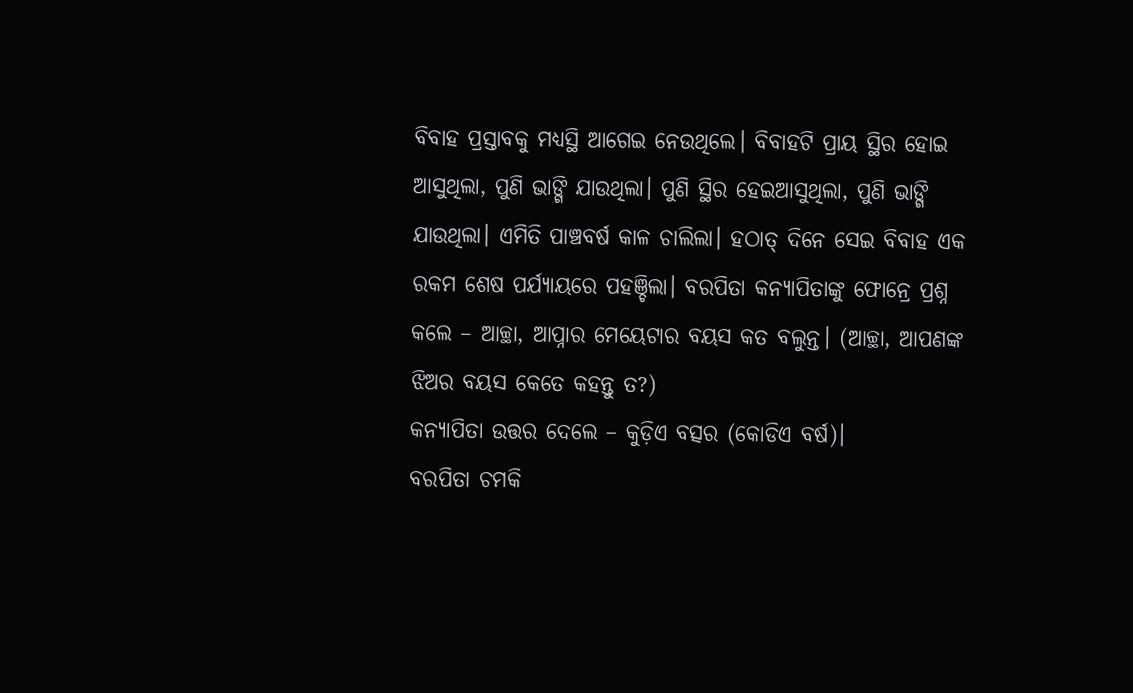ବିବାହ ପ୍ରସ୍ତାବକୁ ମଧ୍ୟସ୍ଥି ଆଗେଇ ନେଉଥିଲେ। ବିବାହଟି ପ୍ରାୟ ସ୍ଥିର ହୋଇ ଆସୁଥିଲା, ପୁଣି ଭାଙ୍ଗି ଯାଉଥିଲା। ପୁଣି ସ୍ଥିର ହେଇଆସୁଥିଲା, ପୁଣି ଭାଙ୍ଗି ଯାଉଥିଲା। ଏମିତି ପାଞ୍ଚବର୍ଷ କାଳ ଚାଲିଲା। ହଠାତ୍ ଦିନେ ସେଇ ବିବାହ ଏକ ରକମ ଶେଷ ପର୍ଯ୍ୟାୟରେ ପହଞ୍ଚିଲା। ବରପିତା କନ୍ୟାପିତାଙ୍କୁ ଫୋନ୍ରେ ପ୍ରଶ୍ନ କଲେ – ଆଚ୍ଛା, ଆପ୍ନାର ମେୟେଟାର ବୟସ କତ ବଲୁନ୍ତ। (ଆଚ୍ଛା, ଆପଣଙ୍କ ଝିଅର ବୟସ କେତେ କହନ୍ତୁ ତ?)
କନ୍ୟାପିତା ଉତ୍ତର ଦେଲେ – କୁଡ଼ିଏ ବତ୍ସର (କୋଡିଏ ବର୍ଷ)।
ବରପିତା ଚମକି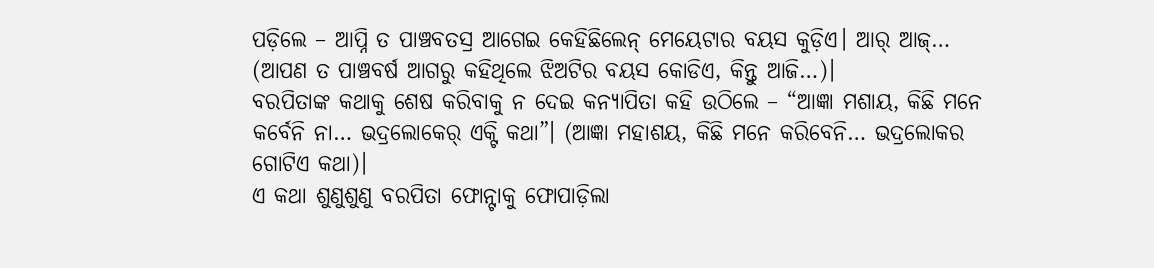ପଡ଼ିଲେ – ଆପ୍ନି ତ ପାଞ୍ଚବତସ୍ର ଆଗେଇ କେହିଛିଲେନ୍ ମେୟେଟାର ବୟସ କୁଡ଼ିଏ। ଆର୍ ଆଜ୍… (ଆପଣ ତ ପାଞ୍ଚବର୍ଷ ଆଗରୁ କହିଥିଲେ ଝିଅଟିର ବୟସ କୋଡିଏ, କିନ୍ତୁ ଆଜି…)।
ବରପିତାଙ୍କ କଥାକୁ ଶେଷ କରିବାକୁ ନ ଦେଇ କନ୍ୟାପିତା କହି ଉଠିଲେ – “ଆଜ୍ଞା ମଶାୟ, କିଛି ମନେ କର୍ବେନି ନା… ଭଦ୍ରଲୋକେର୍ ଏକ୍ଟି କଥା”। (ଆଜ୍ଞା ମହାଶୟ, କିଛି ମନେ କରିବେନି… ଭଦ୍ରଲୋକର ଗୋଟିଏ କଥା)।
ଏ କଥା ଶୁଣୁଶୁଣୁ ବରପିତା ଫୋନ୍ଟାକୁ ଫୋପାଡ଼ିଲା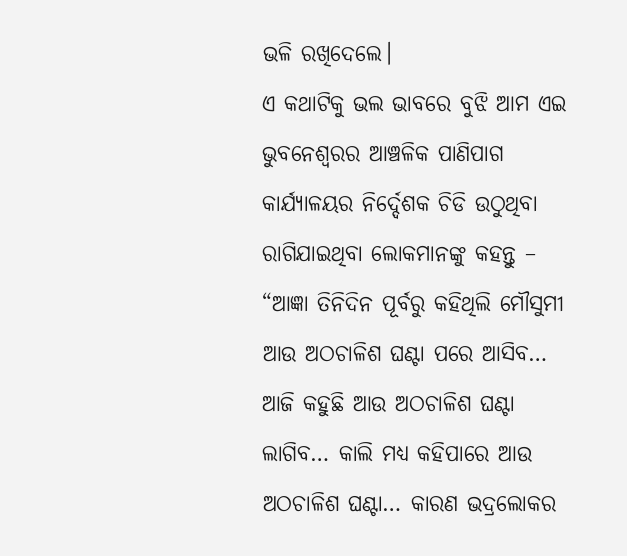ଭଳି ରଖିଦେଲେ।
ଏ କଥାଟିକୁ ଭଲ ଭାବରେ ବୁଝି ଆମ ଏଇ ଭୁବନେଶ୍ୱରର ଆଞ୍ଚଳିକ ପାଣିପାଗ କାର୍ଯ୍ୟାଳୟର ନିର୍ଦ୍ଦେଶକ ଚିଡି ଉଠୁଥିବା ରାଗିଯାଇଥିବା ଲୋକମାନଙ୍କୁ କହନ୍ତୁ – “ଆଜ୍ଞା ତିନିଦିନ ପୂର୍ବରୁ କହିଥିଲି ମୌସୁମୀ ଆଉ ଅଠଚାଳିଶ ଘଣ୍ଟା ପରେ ଆସିବ… ଆଜି କହୁଛି ଆଉ ଅଠଚାଳିଶ ଘଣ୍ଟା ଲାଗିବ… କାଲି ମଧ୍ୟ କହିପାରେ ଆଉ ଅଠଚାଳିଶ ଘଣ୍ଟା… କାରଣ ଭଦ୍ରଲୋକର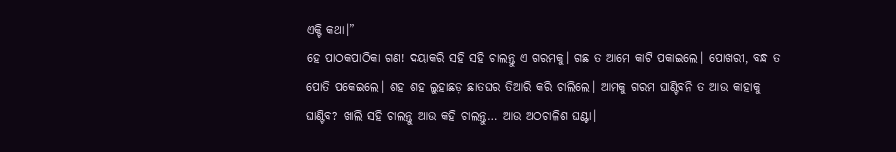ଏକ୍ଟି କଥା।”
ହେ ପାଠକପାଠିକା ଗଣ! ଦୟାକରି ସହି ସହି ଚାଲନ୍ତୁ ଏ ଗରମକୁ। ଗଛ ତ ଆମେ କାଟି ପକାଇଲେ। ପୋଖରୀ, ବନ୍ଧ ତ ପୋତି ପକେଇଲେ। ଶହ ଶହ ଲୁହାଛଡ଼ ଛାତଘର ତିଆରି କରି ଚାଲିଲେ। ଆମକୁ ଗରମ ଘାଣ୍ଟିବନି ତ ଆଉ କାହାକୁ ଘାଣ୍ଟିବ? ଖାଲି ସହି ଚାଲନ୍ତୁ ଆଉ କହି ଚାଲନ୍ତୁ… ଆଉ ଅଠଚାଳିଶ ଘଣ୍ଟା।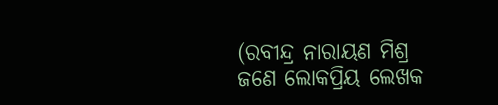(ରବୀନ୍ଦ୍ର ନାରାୟଣ ମିଶ୍ର ଜଣେ ଲୋକପ୍ରିୟ ଲେଖକ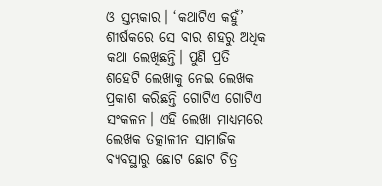ଓ ସ୍ତମ୍ଭକାର। ‘କଥାଟିଏ କହୁଁ’ ଶୀର୍ଷକରେ ସେ ବାର ଶହରୁ ଅଧିକ କଥା ଲେଖିଛନ୍ତି। ପୁଣି ପ୍ରତି ଶହେଟି ଲେଖାକୁ ନେଇ ଲେଖକ ପ୍ରକାଶ କରିଛନ୍ତି ଗୋଟିଏ ଗୋଟିଏ ସଂକଳନ। ଏହି ଲେଖା ମାଧ୍ୟମରେ ଲେଖକ ତତ୍କାଳୀନ ସାମାଜିକ ବ୍ୟବସ୍ଥାରୁ ଛୋଟ ଛୋଟ ଚିତ୍ର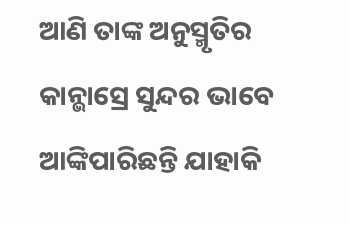ଆଣି ତାଙ୍କ ଅନୁସ୍ମୃତିର କାନ୍ଭାସ୍ରେ ସୁନ୍ଦର ଭାବେ ଆଙ୍କିପାରିଛନ୍ତି ଯାହାକି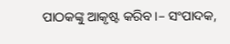ପାଠକଙ୍କୁ ଆକୃଷ୍ଟ କରିବ।– ସଂପାଦକ,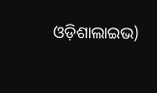ଓଡ଼ିଶାଲାଇଭ)